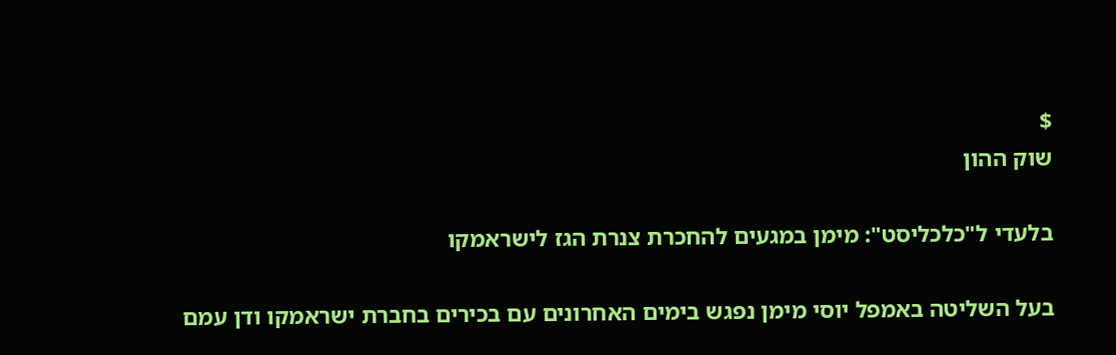$
שוק ההון

בלעדי ל"כלכליסט": מימן במגעים להחכרת צנרת הגז לישראמקו

בעל השליטה באמפל יוסי מימן נפגש בימים האחרונים עם בכירים בחברת ישראמקו ודן עמם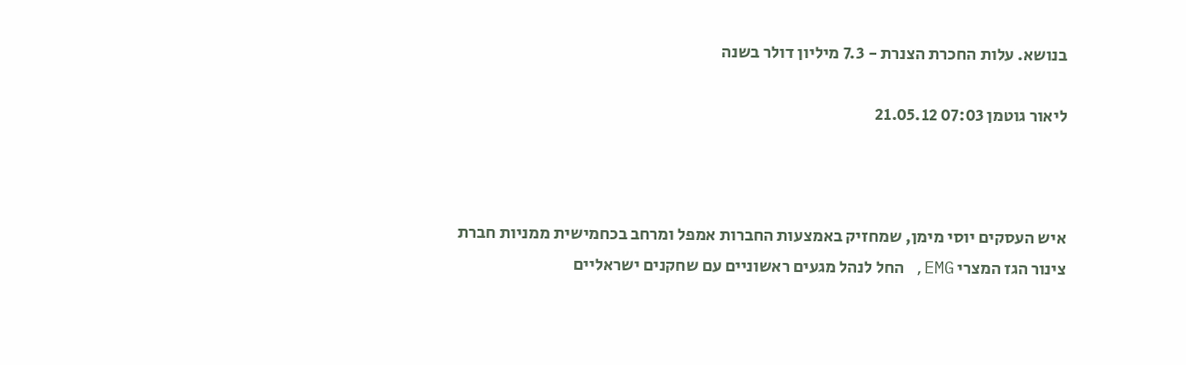בנושא. עלות החכרת הצנרת - 7.3 מיליון דולר בשנה

ליאור גוטמן 07:03 21.05.12



איש העסקים יוסי מימן, שמחזיק באמצעות החברות אמפל ומרחב בכחמישית ממניות חברת צינור הגז המצרי EMG, החל לנהל מגעים ראשוניים עם שחקנים ישראליים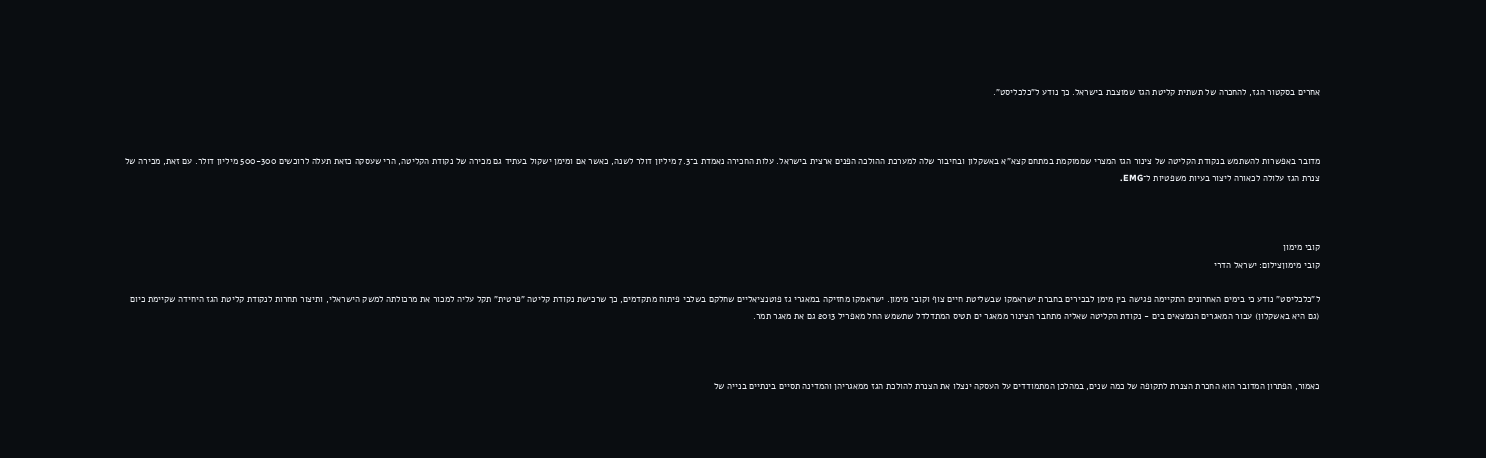אחרים בסקטור הגז, להחכרה של תשתית קליטת הגז שמוצבת בישראל. כך נודע ל"כלכליסט".



מדובר באפשרות להשתמש בנקודת הקליטה של צינור הגז המצרי שממוקמת במתחם קצא"א באשקלון ובחיבור שלה למערכת ההולכה הפנים ארצית בישראל. עלות החכירה נאמדת ב־7.3 מיליון דולר לשנה, כאשר אם ומימן ישקול בעתיד גם מכירה של נקודת הקליטה, הרי שעסקה כזאת תעלה לרוכשים 500-300 מיליון דולר. עם זאת, מכירה של צנרת הגז עלולה לכאורה ליצור בעיות משפטיות ל־EMG.



קובי מימון
קובי מימוןצילום: ישראל הדרי

ל"כלכליסט" נודע כי בימים האחרונים התקיימה פגישה בין מימן לבכירים בחברת ישראמקו שבשליטת חיים צוף וקובי מימון. ישראמקו מחזיקה במאגרי גז פוטנציאליים שחלקם בשלבי פיתוח מתקדמים, כך שרכישת נקודת קליטה "פרטית" תקל עליה למכור את מרכולתה למשק הישראלי, ותיצור תחרות לנקודת קליטת הגז היחידה שקיימת כיום (גם היא באשקלון) עבור המאגרים הנמצאים בים - נקודת הקליטה שאליה מתחבר הצינור ממאגר ים תטיס המתדלדל שתשמש החל מאפריל 2013 גם את מאגר תמר.



כאמור, הפתרון המדובר הוא החכרת הצנרת לתקופה של כמה שנים, במהלכן המתמודדים על העסקה ינצלו את הצנרת להולכת הגז ממאגריהן והמדינה תסיים בינתיים בנייה של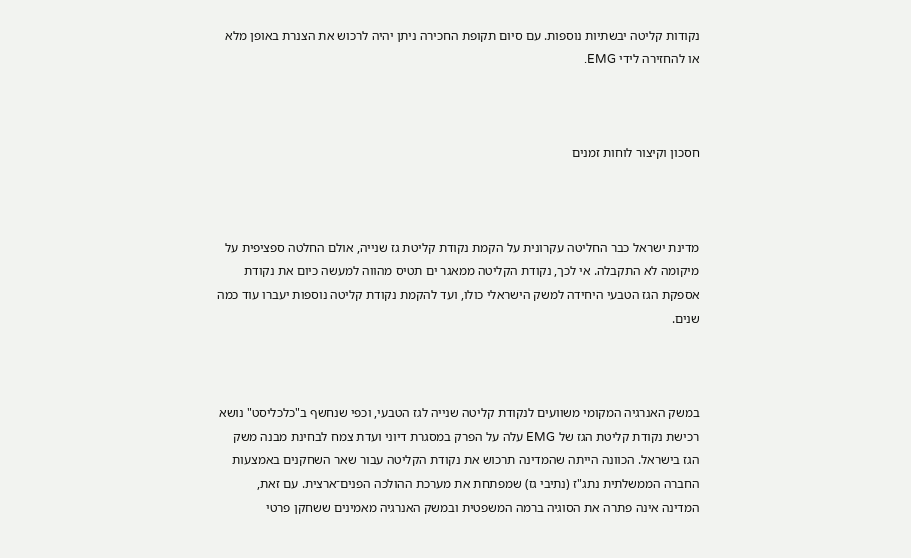נקודות קליטה יבשתיות נוספות. עם סיום תקופת החכירה ניתן יהיה לרכוש את הצנרת באופן מלא או להחזירה לידי EMG.



חסכון וקיצור לוחות זמנים



מדינת ישראל כבר החליטה עקרונית על הקמת נקודת קליטת גז שנייה, אולם החלטה ספציפית על מיקומה לא התקבלה. אי לכך, נקודת הקליטה ממאגר ים תטיס מהווה למעשה כיום את נקודת אספקת הגז הטבעי היחידה למשק הישראלי כולו, ועד להקמת נקודת קליטה נוספות יעברו עוד כמה שנים.



במשק האנרגיה המקומי משוועים לנקודת קליטה שנייה לגז הטבעי, וכפי שנחשף ב"כלכליסט" נושא רכישת נקודת קליטת הגז של EMG עלה על הפרק במסגרת דיוני ועדת צמח לבחינת מבנה משק הגז בישראל. הכוונה הייתה שהמדינה תרכוש את נקודת הקליטה עבור שאר השחקנים באמצעות החברה הממשלתית נתג"ז (נתיבי גז) שמפתחת את מערכת ההולכה הפנים־ארצית. עם זאת, המדינה אינה פתרה את הסוגיה ברמה המשפטית ובמשק האנרגיה מאמינים ששחקן פרטי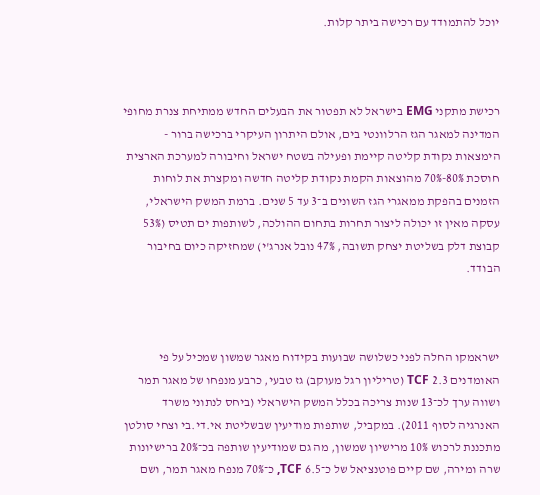יוכל להתמודד עם רכישה ביתר קלות.



רכישת מתקני EMG בישראל לא תפטור את הבעלים החדש ממתיחת צנרת מחופי המדינה למאגר הגז הרלוונטי בים, אולם היתרון העיקרי ברכישה ברור - הימצאות נקודת קליטה קיימת ופעילה בשטח ישראל וחיבורה למערכת הארצית חוסכת 80%-70% מהוצאות הקמת נקודת קליטה חדשה ומקצרת את לוחות הזמנים בהפקת ממאגרי הגז השונים ב־3 עד 5 שנים. ברמת המשק הישראלי, עסקה מאין זו יכולה ליצור תחרות בתחום ההולכה, לשותפות ים תטיס (53% קבוצת דלק בשליטת יצחק תשובה, 47% נובל אנרג'י) שמחזיקה כיום בחיבור הבודד.



ישראמקו החלה לפני כשלושה שבועות בקידוח מאגר שמשון שמכיל על פי האומדנים 2.3 TCF (טריליון רגל מעוקב) גז טבעי, כרבע מנפחו של מאגר תמר ושווה ערך לכ־13 שנות צריכה בכלל המשק הישראלי (ביחס לנתוני משרד האנרגיה לסוף 2011). במקביל, שותפות מודיעין שבשליטת אי.די.בי וצחי סולטן מתכננת לרכוש 10% מרישיון שמשון, מה גם שמודיעין שותפה בכ־20% ברישיונות שרה ומירה, שם קיים פוטנציאל של כ־6.5 TCF, כ־70% מנפח מאגר תמר, ושם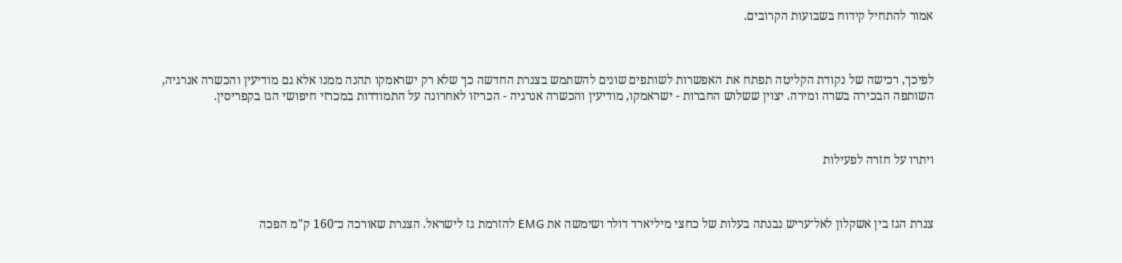אמור להתחיל קידוח בשבועות הקרובים.



לפיכך, רכישה של נקודת הקליטה תפתח את האפשרות לשותפים שונים להשתמש בצנרת החדשה כך שלא רק ישראמקו תהנה ממנו אלא גם מודיעין והכשרה אנרגיה, השותפה הבכירה בשרה ומירה. יצוין ששלוש החברות - ישראמקו, מודיעין והכשרה אנרגיה - הכריזו לאחרונה על התמודדות במכרזי חיפושי הגז בקפריסין.



ויתרו על חזרה לפעילות



צנרת הגז בין אשקלון לאל־עריש נבנתה בעלות של כחצי מיליארד דולר ושימשה את EMG להזרמת גז לישראל. הצנרת שאורכה כ־160 ק"מ הפכה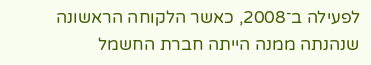לפעילה ב־2008, כאשר הלקוחה הראשונה שנהנתה ממנה הייתה חברת החשמל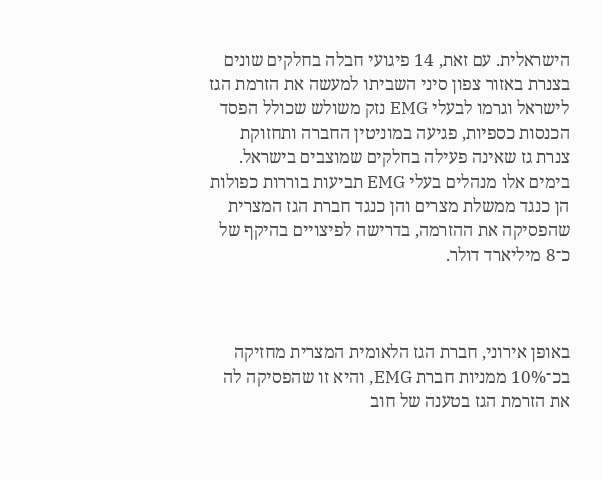הישראלית. עם זאת, 14 פיגועי חבלה בחלקים שונים בצנרת באזור צפון סיני השביתו למעשה את הזרמת הגז לישראל וגרמו לבעלי EMG נזק משולש שכולל הפסד הכנסות כספיות, פגיעה במוניטין החברה ותחזוקת צנרת גז שאינה פעילה בחלקים שמוצבים בישראל. בימים אלו מנהלים בעלי EMG תביעות בוררות כפולות הן כנגד ממשלת מצרים והן כנגד חברת הגז המצרית שהפסיקה את ההזרמה, בדרישה לפיצויים בהיקף של כ־8 מיליארד דולר.



באופן אירוני, חברת הגז הלאומית המצרית מחזיקה בכ־10% ממניות חברת EMG, והיא זו שהפסיקה לה את הזרמת הגז בטענה של חוב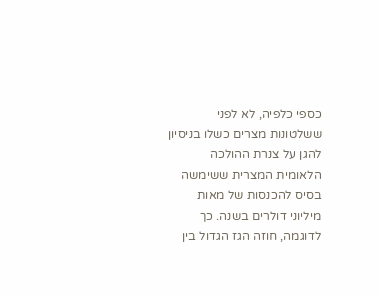כספי כלפיה, לא לפני ששלטונות מצרים כשלו בניסיון להגן על צנרת ההולכה הלאומית המצרית ששימשה בסיס להכנסות של מאות מיליוני דולרים בשנה. כך לדוגמה, חוזה הגז הגדול בין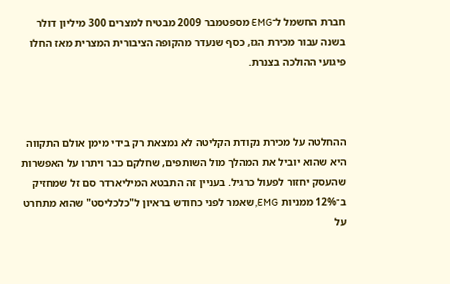חברת החשמל ל־EMG מספטמבר 2009 מבטיח למצרים 300 מיליון דולר בשנה עבור מכירת הגז, כסף שנעדר מהקופה הציבורית המצרית מאז החלו פיגועי ההולכה בצנרת.



ההחלטה על מכירת נקודת הקליטה לא נמצאת רק בידי מימן אולם התקווה היא שהוא יוביל את המהלך מול השותפים, שחלקם כבר ויתרו על האפשרות שהעסק יחזור לפעול כרגיל. בעניין זה התבטא המיליארדר סם זל שמחזיק ב־12% ממניות EMG, שאמר לפני כחודש בראיון ל"כלכליסט" שהוא מתחרט על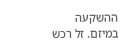ההשקעה במיזם. זל רכש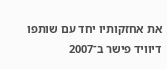את אחזקותיו יחד עם שותפו דיוויד פישר ב־2007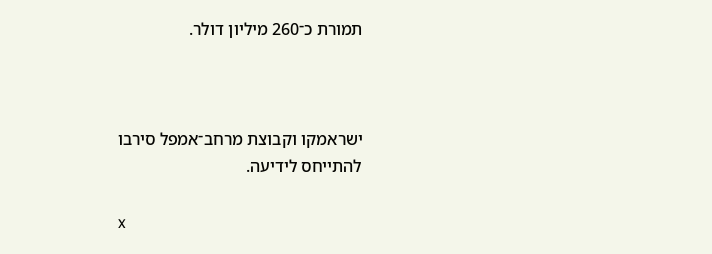תמורת כ־260 מיליון דולר.



ישראמקו וקבוצת מרחב־אמפל סירבו להתייחס לידיעה.

x